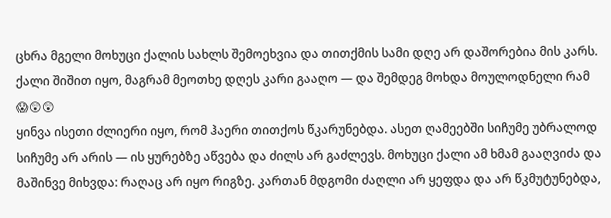ცხრა მგელი მოხუცი ქალის სახლს შემოეხვია და თითქმის სამი დღე არ დაშორებია მის კარს. ქალი შიშით იყო, მაგრამ მეოთხე დღეს კარი გააღო — და შემდეგ მოხდა მოულოდნელი რამ 😱😲😲
ყინვა ისეთი ძლიერი იყო, რომ ჰაერი თითქოს წკარუნებდა. ასეთ ღამეებში სიჩუმე უბრალოდ სიჩუმე არ არის — ის ყურებზე აწვება და ძილს არ გაძლევს. მოხუცი ქალი ამ ხმამ გააღვიძა და მაშინვე მიხვდა: რაღაც არ იყო რიგზე. კართან მდგომი ძაღლი არ ყეფდა და არ წკმუტუნებდა,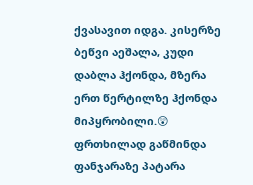ქვასავით იდგა. კისერზე ბეწვი აეშალა, კუდი დაბლა ჰქონდა, მზერა ერთ წერტილზე ჰქონდა მიპყრობილი.😲
ფრთხილად გაწმინდა ფანჯარაზე პატარა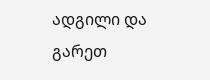ადგილი და გარეთ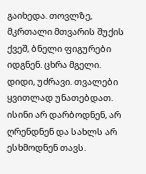გაიხედა. თოვლზე, მკრთალი მთვარის შუქის ქვეშ, ბნელი ფიგურები იდგნენ. ცხრა მგელი. დიდი, უძრავი. თვალები ყვითლად უნათებდათ. ისინი არ დარბოდნენ, არ ღრენდნენ და სახლს არ ესხმოდნენ თავს.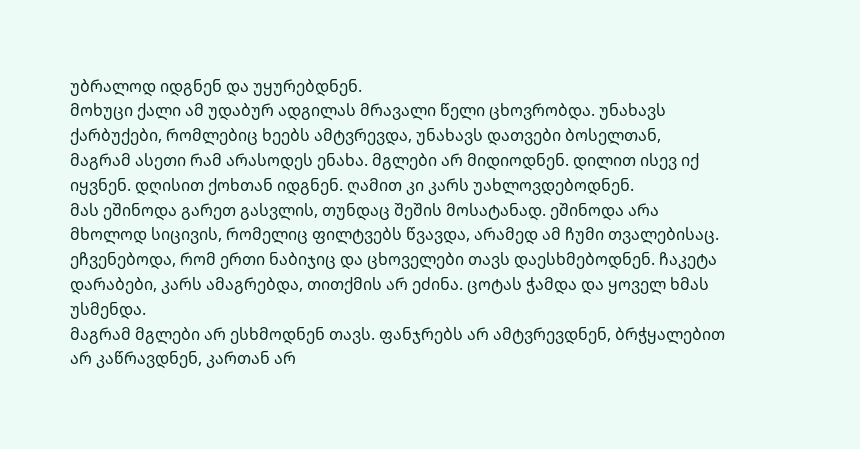უბრალოდ იდგნენ და უყურებდნენ.
მოხუცი ქალი ამ უდაბურ ადგილას მრავალი წელი ცხოვრობდა. უნახავს ქარბუქები, რომლებიც ხეებს ამტვრევდა, უნახავს დათვები ბოსელთან, მაგრამ ასეთი რამ არასოდეს ენახა. მგლები არ მიდიოდნენ. დილით ისევ იქ იყვნენ. დღისით ქოხთან იდგნენ. ღამით კი კარს უახლოვდებოდნენ.
მას ეშინოდა გარეთ გასვლის, თუნდაც შეშის მოსატანად. ეშინოდა არა მხოლოდ სიცივის, რომელიც ფილტვებს წვავდა, არამედ ამ ჩუმი თვალებისაც. ეჩვენებოდა, რომ ერთი ნაბიჯიც და ცხოველები თავს დაესხმებოდნენ. ჩაკეტა დარაბები, კარს ამაგრებდა, თითქმის არ ეძინა. ცოტას ჭამდა და ყოველ ხმას უსმენდა.
მაგრამ მგლები არ ესხმოდნენ თავს. ფანჯრებს არ ამტვრევდნენ, ბრჭყალებით არ კაწრავდნენ, კართან არ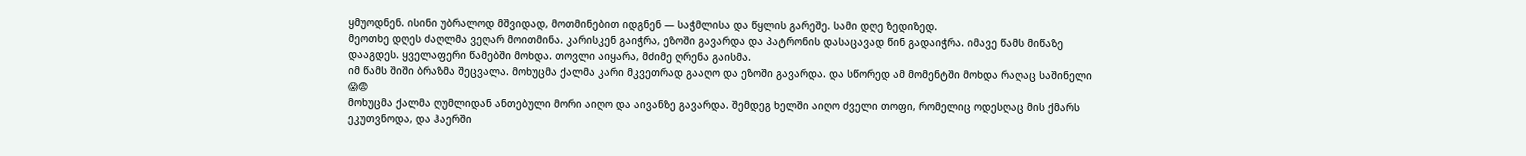ყმუოდნენ. ისინი უბრალოდ მშვიდად, მოთმინებით იდგნენ — საჭმლისა და წყლის გარეშე. სამი დღე ზედიზედ.
მეოთხე დღეს ძაღლმა ვეღარ მოითმინა. კარისკენ გაიჭრა, ეზოში გავარდა და პატრონის დასაცავად წინ გადაიჭრა. იმავე წამს მიწაზე დააგდეს. ყველაფერი წამებში მოხდა. თოვლი აიყარა, მძიმე ღრენა გაისმა.
იმ წამს შიში ბრაზმა შეცვალა. მოხუცმა ქალმა კარი მკვეთრად გააღო და ეზოში გავარდა. და სწორედ ამ მომენტში მოხდა რაღაც საშინელი 😱😨
მოხუცმა ქალმა ღუმლიდან ანთებული მორი აიღო და აივანზე გავარდა. შემდეგ ხელში აიღო ძველი თოფი, რომელიც ოდესღაც მის ქმარს ეკუთვნოდა, და ჰაერში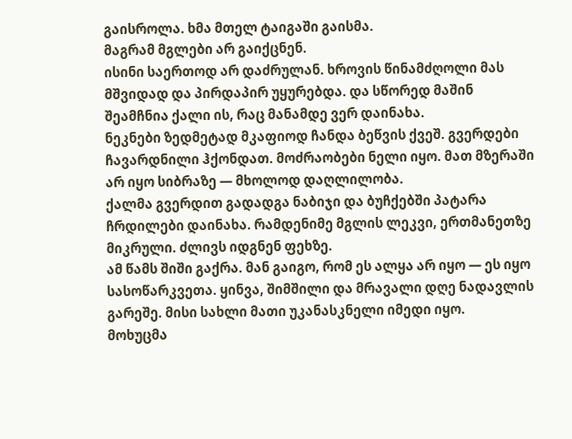გაისროლა. ხმა მთელ ტაიგაში გაისმა.
მაგრამ მგლები არ გაიქცნენ.
ისინი საერთოდ არ დაძრულან. ხროვის წინამძღოლი მას მშვიდად და პირდაპირ უყურებდა. და სწორედ მაშინ შეამჩნია ქალი ის, რაც მანამდე ვერ დაინახა.
ნეკნები ზედმეტად მკაფიოდ ჩანდა ბეწვის ქვეშ. გვერდები ჩავარდნილი ჰქონდათ. მოძრაობები ნელი იყო. მათ მზერაში არ იყო სიბრაზე — მხოლოდ დაღლილობა.
ქალმა გვერდით გადადგა ნაბიჯი და ბუჩქებში პატარა ჩრდილები დაინახა. რამდენიმე მგლის ლეკვი, ერთმანეთზე მიკრული. ძლივს იდგნენ ფეხზე.
ამ წამს შიში გაქრა. მან გაიგო, რომ ეს ალყა არ იყო — ეს იყო სასოწარკვეთა. ყინვა, შიმშილი და მრავალი დღე ნადავლის გარეშე. მისი სახლი მათი უკანასკნელი იმედი იყო.
მოხუცმა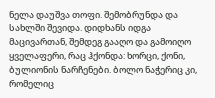ნელა დაუშვა თოფი. შემობრუნდა და სახლში შევიდა. დიდხანს იდგა მაცივართან, შემდეგ გააღო და გამოიღო ყველაფერი, რაც ჰქონდა: ხორცი, ქონი, ბულიონის ნარჩენები. ბოლო ნაჭერიც კი, რომელიც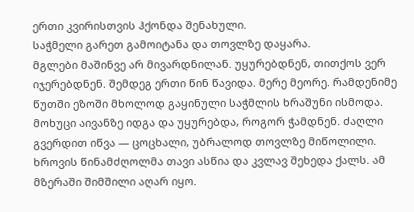ერთი კვირისთვის ჰქონდა შენახული.
საჭმელი გარეთ გამოიტანა და თოვლზე დაყარა.
მგლები მაშინვე არ მივარდნილან. უყურებდნენ, თითქოს ვერ იჯერებდნენ. შემდეგ ერთი წინ წავიდა. მერე მეორე. რამდენიმე წუთში ეზოში მხოლოდ გაყინული საჭმლის ხრაშუნი ისმოდა.
მოხუცი აივანზე იდგა და უყურებდა, როგორ ჭამდნენ. ძაღლი გვერდით იწვა — ცოცხალი, უბრალოდ თოვლზე მიწოლილი. ხროვის წინამძღოლმა თავი ასწია და კვლავ შეხედა ქალს. ამ მზერაში შიმშილი აღარ იყო.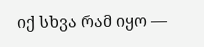იქ სხვა რამ იყო —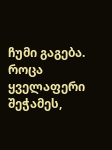ჩუმი გაგება.
როცა ყველაფერი შეჭამეს,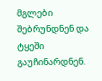მგლები შებრუნდნენ და ტყეში გაუჩინარდნენ.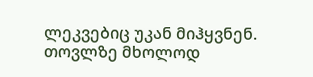ლეკვებიც უკან მიჰყვნენ. თოვლზე მხოლოდ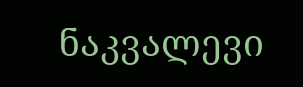ნაკვალევი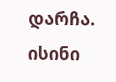დარჩა.
ისინი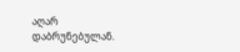აღარ დაბრუნებულან.